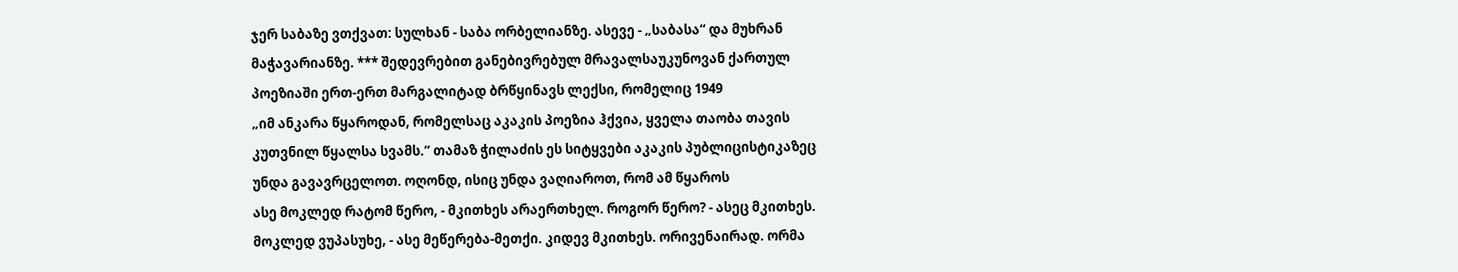ჯერ საბაზე ვთქვათ: სულხან - საბა ორბელიანზე. ასევე - „საბასა“ და მუხრან მაჭავარიანზე. *** შედევრებით განებივრებულ მრავალსაუკუნოვან ქართულ პოეზიაში ერთ-ერთ მარგალიტად ბრწყინავს ლექსი, რომელიც 1949
„იმ ანკარა წყაროდან, რომელსაც აკაკის პოეზია ჰქვია, ყველა თაობა თავის კუთვნილ წყალსა სვამს.“ თამაზ ჭილაძის ეს სიტყვები აკაკის პუბლიცისტიკაზეც უნდა გავავრცელოთ. ოღონდ, ისიც უნდა ვაღიაროთ, რომ ამ წყაროს
ასე მოკლედ რატომ წერო, - მკითხეს არაერთხელ. როგორ წერო? - ასეც მკითხეს. მოკლედ ვუპასუხე, - ასე მეწერება-მეთქი. კიდევ მკითხეს. ორივენაირად. ორმა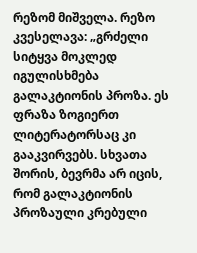რეზომ მიშველა. რეზო კვესელავა: „გრძელი სიტყვა მოკლედ
იგულისხმება გალაკტიონის პროზა. ეს ფრაზა ზოგიერთ ლიტერატორსაც კი გააკვირვებს. სხვათა შორის, ბევრმა არ იცის, რომ გალაკტიონის პროზაული კრებული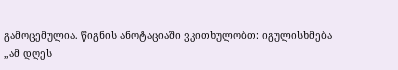გამოცემულია. წიგნის ანოტაციაში ვკითხულობთ: იგულისხმება
„ამ დღეს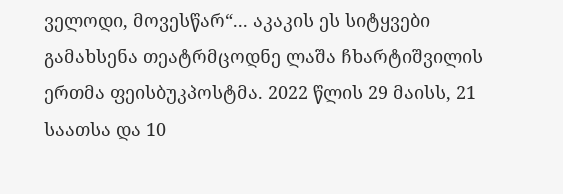ველოდი, მოვესწარ“... აკაკის ეს სიტყვები გამახსენა თეატრმცოდნე ლაშა ჩხარტიშვილის ერთმა ფეისბუკპოსტმა. 2022 წლის 29 მაისს, 21 საათსა და 10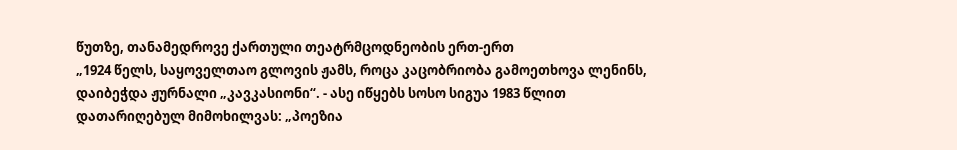წუთზე, თანამედროვე ქართული თეატრმცოდნეობის ერთ-ერთ
„1924 წელს, საყოველთაო გლოვის ჟამს, როცა კაცობრიობა გამოეთხოვა ლენინს, დაიბეჭდა ჟურნალი „კავკასიონი“. - ასე იწყებს სოსო სიგუა 1983 წლით დათარიღებულ მიმოხილვას: „პოეზია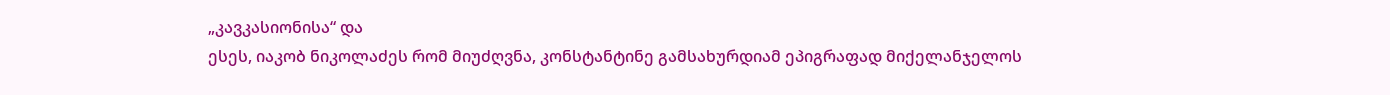„კავკასიონისა“ და
ესეს, იაკობ ნიკოლაძეს რომ მიუძღვნა, კონსტანტინე გამსახურდიამ ეპიგრაფად მიქელანჯელოს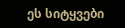ეს სიტყვები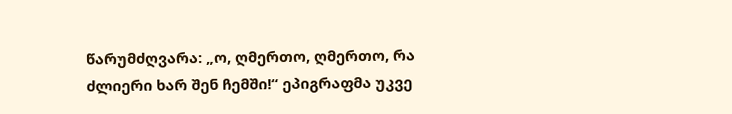წარუმძღვარა: „ო, ღმერთო, ღმერთო, რა ძლიერი ხარ შენ ჩემში!“ ეპიგრაფმა უკვე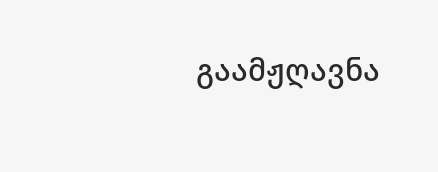გაამჟღავნა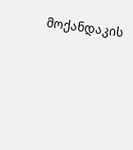მოქანდაკის